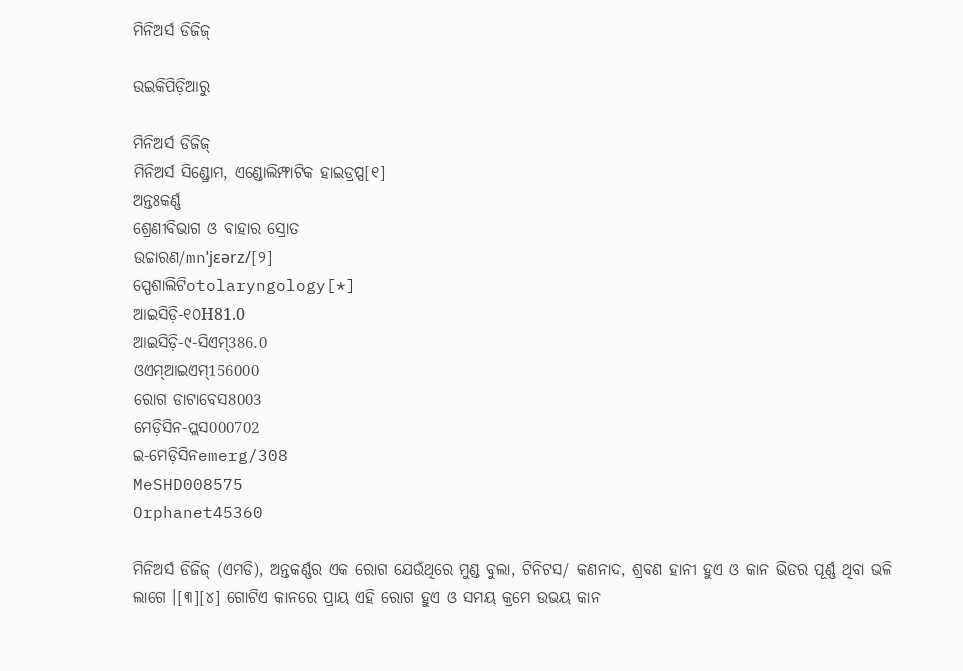ମିନିଅର୍ସ ଡିଜିଜ୍

ଉଇକିପିଡ଼ିଆ‌ରୁ

ମିନିଅର୍ସ ଡିଜିଜ୍
ମିନିଅର୍ସ ସିଣ୍ଡ୍ରୋମ, ଏଣ୍ଡୋଲିମ୍ଫାଟିକ ହାଇଡ୍ରପ୍ସ[୧]
ଅନ୍ତଃକର୍ଣ୍ଣ
ଶ୍ରେଣୀବିଭାଗ ଓ ବାହାର ସ୍ରୋତ
ଉଚ୍ଚାରଣ/mnˈjɛərz/[୨]
ସ୍ପେଶାଲିଟିotolaryngology[*]
ଆଇସିଡ଼ି-୧୦H81.0
ଆଇସିଡ଼ି-୯-ସିଏମ୍386.0
ଓଏମ୍‌ଆଇଏମ୍156000
ରୋଗ ଡାଟାବେସ8003
ମେଡ଼ିସିନ-ପ୍ଲସ000702
ଇ-ମେଡ଼ିସିନemerg/308
MeSHD008575
Orphanet45360

ମିନିଅର୍ସ ଡିଜିଜ୍ (ଏମଡି), ଅନ୍ତକର୍ଣ୍ଣର ଏକ ରୋଗ ଯେଉଁଥିରେ ମୁଣ୍ଡ ବୁଲା, ଟିନିଟସ/ କଣନାଦ, ଶ୍ରବଣ ହାନୀ ହୁଏ ଓ କାନ ଭିତର ପୂର୍ଣ୍ଣ ଥିବା ଭଳି ଲାଗେ ।[୩][୪] ଗୋଟିଏ କାନରେ ପ୍ରାୟ ଏହି ରୋଗ ହୁଏ ଓ ସମୟ କ୍ରମେ ଉଭୟ କାନ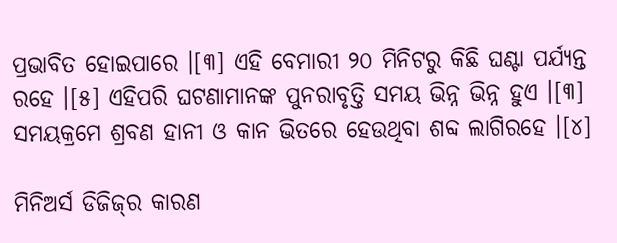ପ୍ରଭାବିତ ହୋଇପାରେ ।[୩] ଏହି ବେମାରୀ ୨୦ ମିନିଟରୁ କିଛି ଘଣ୍ଟା ପର୍ଯ୍ୟନ୍ତ ରହେ ।[୫] ଏହିପରି ଘଟଣାମାନଙ୍କ ପୁନରାବୃତ୍ତି ସମୟ ଭିନ୍ନ ଭିନ୍ନ ହୁଏ ।[୩] ସମୟକ୍ରମେ ଶ୍ରବଣ ହାନୀ ଓ କାନ ଭିତରେ ହେଉଥିବା ଶବ୍ଦ ଲାଗିରହେ ।[୪]

ମିନିଅର୍ସ ଡିଜିଜ୍‌ର କାରଣ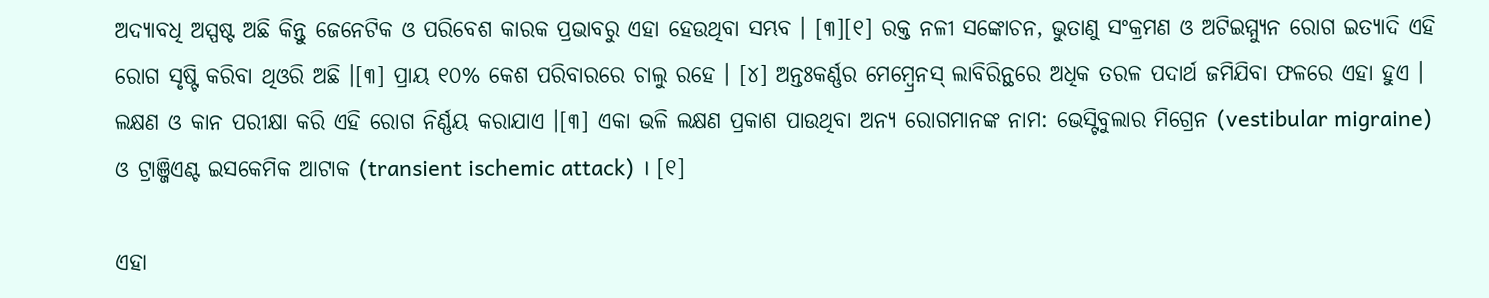ଅଦ୍ୟାବଧି ଅସ୍ପଷ୍ଟ ଅଛି କିନ୍ତୁ ଜେନେଟିକ ଓ ପରିବେଶ କାରକ ପ୍ରଭାବରୁ ଏହା ହେଉଥିବା ସମ୍ଭବ । [୩][୧] ରକ୍ତ ନଳୀ ସଙ୍କୋଚନ, ଭୁତାଣୁ ସଂକ୍ରମଣ ଓ ଅଟିଇମ୍ମ୍ୟୁନ ରୋଗ ଇତ୍ୟାଦି ଏହି ରୋଗ ସୃଷ୍ଟି କରିବା ଥିଓରି ଅଛି ।[୩] ପ୍ରାୟ ୧୦% କେଶ ପରିବାରରେ ଚାଲୁ ରହେ । [୪] ଅନ୍ତଃକର୍ଣ୍ଣର ମେମ୍ବ୍ରେନସ୍ ଲାବିରିନ୍ଥରେ ଅଧିକ ତରଳ ପଦାର୍ଥ ଜମିଯିବା ଫଳରେ ଏହା ହୁଏ । ଲକ୍ଷଣ ଓ କାନ ପରୀକ୍ଷା କରି ଏହି ରୋଗ ନିର୍ଣ୍ଣୟ କରାଯାଏ ।[୩] ଏକା ଭଳି ଲକ୍ଷଣ ପ୍ରକାଶ ପାଉଥିବା ଅନ୍ୟ ରୋଗମାନଙ୍କ ନାମ: ଭେସ୍ଟିବୁଲାର ମିଗ୍ରେନ (vestibular migraine) ଓ ଟ୍ରାଞ୍ଜିଏଣ୍ଟ ଇସକେମିକ ଆଟାକ (transient ischemic attack) । [୧]

ଏହା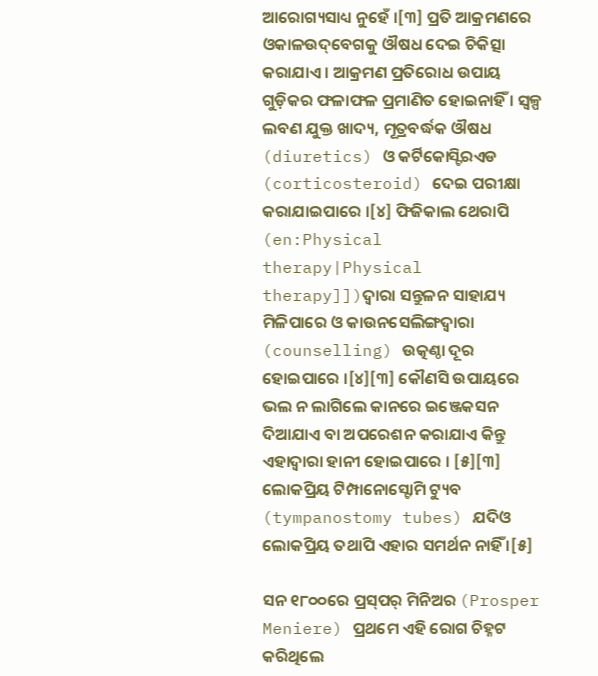ଆରୋଗ୍ୟସାଧ୍ୟ ନୁହେଁ ।[୩] ପ୍ରତି ଆକ୍ରମଣରେ ଓକାଳଉଦ୍‌ବେଗକୁ ଔଷଧ ଦେଇ ଚିକିତ୍ସା କରାଯାଏ । ଆକ୍ରମଣ ପ୍ରତିରୋଧ ଉପାୟ ଗୁଡ଼ିକର ଫଳାଫଳ ପ୍ରମାଣିତ ହୋଇନାହିଁ । ସ୍ୱଳ୍ପ ଲବଣ ଯୁକ୍ତ ଖାଦ୍ୟ, ମୂତ୍ରବର୍ଦ୍ଧକ ଔଷଧ (diuretics) ଓ କର୍ଟିକୋସ୍ଟିରଏଡ (corticosteroid) ଦେଇ ପରୀକ୍ଷା କରାଯାଇପାରେ ।[୪] ଫିଜିକାଲ ଥେରାପି (en:Physical therapy|Physical therapy]])ଦ୍ୱାରା ସନ୍ତୁଳନ ସାହାଯ୍ୟ ମିଳିପାରେ ଓ କାଉନସେଲିଙ୍ଗଦ୍ୱାରା (counselling) ଉତ୍କଣ୍ଠା ଦୂର ହୋଇପାରେ ।[୪][୩] କୌଣସି ଉପାୟରେ ଭଲ ନ ଲାଗିଲେ କାନରେ ଇଞ୍ଜେକସନ ଦିଆଯାଏ ବା ଅପରେଶନ କରାଯାଏ କିନ୍ତୁ ଏହାଦ୍ୱାରା ହାନୀ ହୋଇପାରେ । [୫][୩] ଲୋକପ୍ରିୟ ଟିମ୍ପାନୋସ୍ଟୋମି ଟ୍ୟୁବ (tympanostomy tubes) ଯଦିଓ ଲୋକପ୍ରିୟ ତ‌ଥାପି ଏହାର ସମର୍ଥନ ନାହିଁ ।[୫]

ସନ ୧୮୦୦ରେ ପ୍ରସ୍‌ପର୍ ମିନିଅର (Prosper Meniere) ପ୍ରଥମେ ଏହି ରୋଗ ଚିହ୍ନଟ କରିଥିଲେ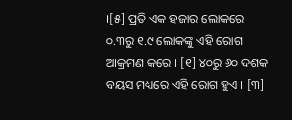।[୫] ପ୍ରତି ଏକ ହଜାର ଲୋକରେ ୦.୩ରୁ ୧.୯ ଲୋକଙ୍କୁ ଏହି ରୋଗ ଆକ୍ରମଣ କରେ । [୧] ୪୦ରୁ ୬୦ ଦଶକ ବୟସ ମଧ୍ୟରେ ଏହି ରୋଗ ହୁଏ । [୩]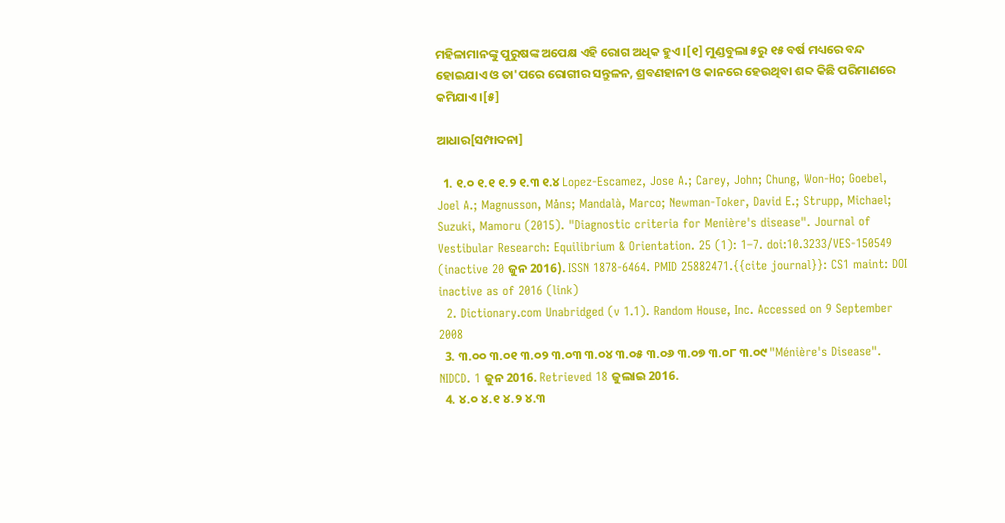ମହିଳାମାନଙ୍କୁ ପୁରୁଷଙ୍କ ଅପେକ୍ଷ ଏହି ରୋଗ ଅଧିକ ହୁଏ ।[୧] ମୁଣ୍ଡବୁଲା ୫ରୁ ୧୫ ବର୍ଷ ମଧ୍ୟରେ ବନ୍ଦ ହୋଇଯାଏ ଓ ତା'ପରେ ରୋଗୀର ସନ୍ତୁଳନ, ଶ୍ରବଣହାନୀ ଓ କାନରେ ହେଉଥିବା ଶବ୍ଦ କିଛି ପରିମାଣରେ କମିଯାଏ ।[୫]

ଆଧାର[ସମ୍ପାଦନା]

  1. ୧.୦ ୧.୧ ୧.୨ ୧.୩ ୧.୪ Lopez-Escamez, Jose A.; Carey, John; Chung, Won-Ho; Goebel, Joel A.; Magnusson, Måns; Mandalà, Marco; Newman-Toker, David E.; Strupp, Michael; Suzuki, Mamoru (2015). "Diagnostic criteria for Menière's disease". Journal of Vestibular Research: Equilibrium & Orientation. 25 (1): 1–7. doi:10.3233/VES-150549 (inactive 20 ଜୁନ 2016). ISSN 1878-6464. PMID 25882471.{{cite journal}}: CS1 maint: DOI inactive as of 2016 (link)
  2. Dictionary.com Unabridged (v 1.1). Random House, Inc. Accessed on 9 September 2008
  3. ୩.୦୦ ୩.୦୧ ୩.୦୨ ୩.୦୩ ୩.୦୪ ୩.୦୫ ୩.୦୬ ୩.୦୭ ୩.୦୮ ୩.୦୯ "Ménière's Disease". NIDCD. 1 ଜୁନ 2016. Retrieved 18 ଜୁଲାଇ 2016.
  4. ୪.୦ ୪.୧ ୪.୨ ୪.୩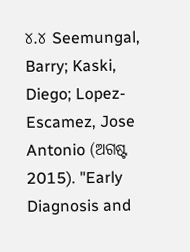୪.୪ Seemungal, Barry; Kaski, Diego; Lopez-Escamez, Jose Antonio (ଅଗଷ୍ଟ 2015). "Early Diagnosis and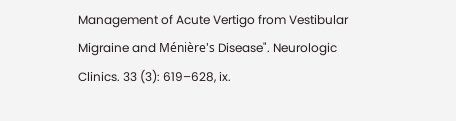Management of Acute Vertigo from Vestibular Migraine and Ménière's Disease". Neurologic Clinics. 33 (3): 619–628, ix.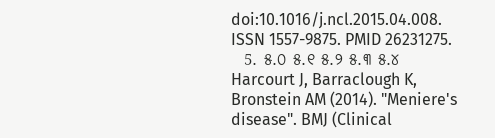doi:10.1016/j.ncl.2015.04.008. ISSN 1557-9875. PMID 26231275.
  5. ୫.୦ ୫.୧ ୫.୨ ୫.୩ ୫.୪ Harcourt J, Barraclough K, Bronstein AM (2014). "Meniere's disease". BMJ (Clinical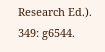Research Ed.). 349: g6544.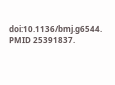doi:10.1136/bmj.g6544. PMID 25391837.